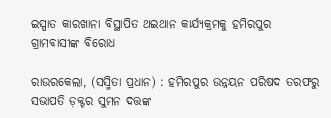ଇସ୍ପାତ କାରଖାନା ବିସ୍ଥାପିତ ଥଇଥାନ କାର୍ଯ୍ୟକ୍ରମକୁ ହମିରପୁର ଗ୍ରାମବାସୀଙ୍କ ବିରୋଧ

ରାଉରକେଲା, (ସସ୍ମିତା ପ୍ରଧାନ) : ହମିରପୁର ଉନ୍ନୟନ ପରିଷଦ ତରଫରୁ ସଭାପତି ଡ଼କ୍ଟର ସୁମନ ଦତ୍ତଙ୍କ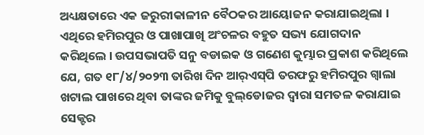ଅଧ୍ୟକ୍ଷତାରେ ଏକ ଜରୁରୀକାଳୀନ ବୈଠକର ଆୟୋଜନ କରାଯାଇଥିଲା । ଏଥିରେ ହମିରପୁର ଓ ପାଖାପାଖି ଅଂଚଳର ବହୁତ ସଭ୍ୟ ଯୋଗଦାନ କରିଥିଲେ । ଉପସଭାପତି ସନୁ ବଡାଇକ ଓ ଗଣେଶ କୁମ୍ଭାର ପ୍ରକାଶ କରିଥିଲେ ଯେ, ଗତ ୧୮/୪/୨୦୨୩ ତାରିଖ ଦିନ ଆର୍‌ଏସ୍‌ପି ତରଫରୁ ହମିରପୁର ଗ୍ୱାଲା ଖଟାଲ ପାଖରେ ଥିବା ତାଙ୍କର ଜମିକୁ ବୁଲ୍‌ଡୋଜର ଦ୍ୱାରା ସମତଳ କରାଯାଇ ସେକ୍ଟର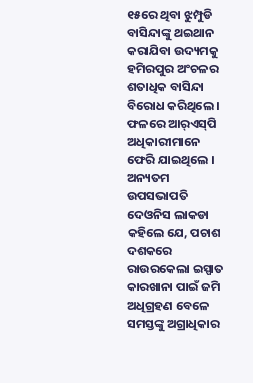୧୫ରେ ଥିବା ଝୁମ୍ପୁଡି ବାସିନ୍ଦାଙ୍କୁ ଥଇଥାନ କରାଯିବା ଉଦ୍ୟମକୁ ହମିରପୁର ଅଂଚଳର ଶତାଧିକ ବାସିନ୍ଦା ବିରୋଧ କରିଥିଲେ । ଫଳରେ ଆର୍‌ଏସ୍‌ପି ଅଧିକାରୀମାନେ ଫେରି ଯାଇଥିଲେ । ଅନ୍ୟତମ ଉପସଭାପତି ଦେଓନିସ ଲାକଡା କହିଲେ ଯେ, ପଚାଶ ଦଶକରେ ରାଉରକେଲା ଇସ୍ପାତ କାରଖାନା ପାଇଁ ଜମି ଅଧିଗ୍ରହଣ ବେଳେ ସମସ୍ତଙ୍କୁ ଅଗ୍ରାଧିକାର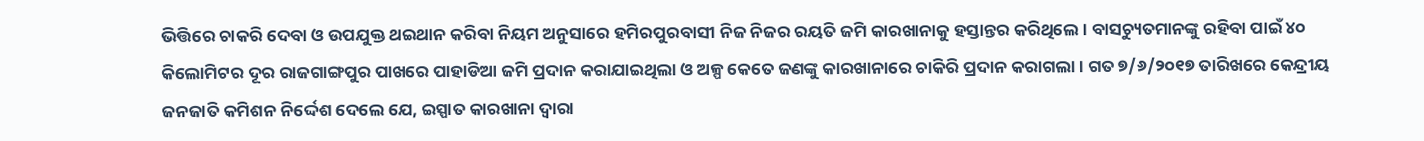ଭିତ୍ତିରେ ଚାକରି ଦେବା ଓ ଉପଯୁକ୍ତ ଥଇଥାନ କରିବା ନିୟମ ଅନୁସାରେ ହମିରପୁରବାସୀ ନିଜ ନିଜର ରୟତି ଜମି କାରଖାନାକୁ ହସ୍ତାନ୍ତର କରିଥିଲେ । ବାସଚ୍ୟୁତମାନଙ୍କୁ ରହିବା ପାଇଁ ୪୦ କିଲୋମିଟର ଦୂର ରାଜଗାଙ୍ଗପୁର ପାଖରେ ପାହାଡିଆ ଜମି ପ୍ରଦାନ କରାଯାଇଥିଲା ଓ ଅଳ୍ପ କେତେ ଜଣଙ୍କୁ କାରଖାନାରେ ଚାକିରି ପ୍ରଦାନ କରାଗଲା । ଗତ ୭/୬/୨୦୧୭ ତାରିଖରେ କେନ୍ଦ୍ରୀୟ ଜନଜାତି କମିଶନ ନିର୍ଦ୍ଦେଶ ଦେଲେ ଯେ, ଇସ୍ପାତ କାରଖାନା ଦ୍ୱାରା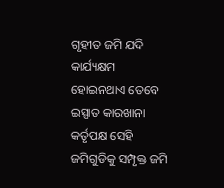ଗୃହୀତ ଜମି ଯଦି କାର୍ଯ୍ୟକ୍ଷମ ହୋଇନଥାଏ ତେବେ ଇସ୍ପାତ କାରଖାନା କର୍ତୃପକ୍ଷ ସେହି ଜମିଗୁଡିକୁ ସମ୍ପୃକ୍ତ ଜମି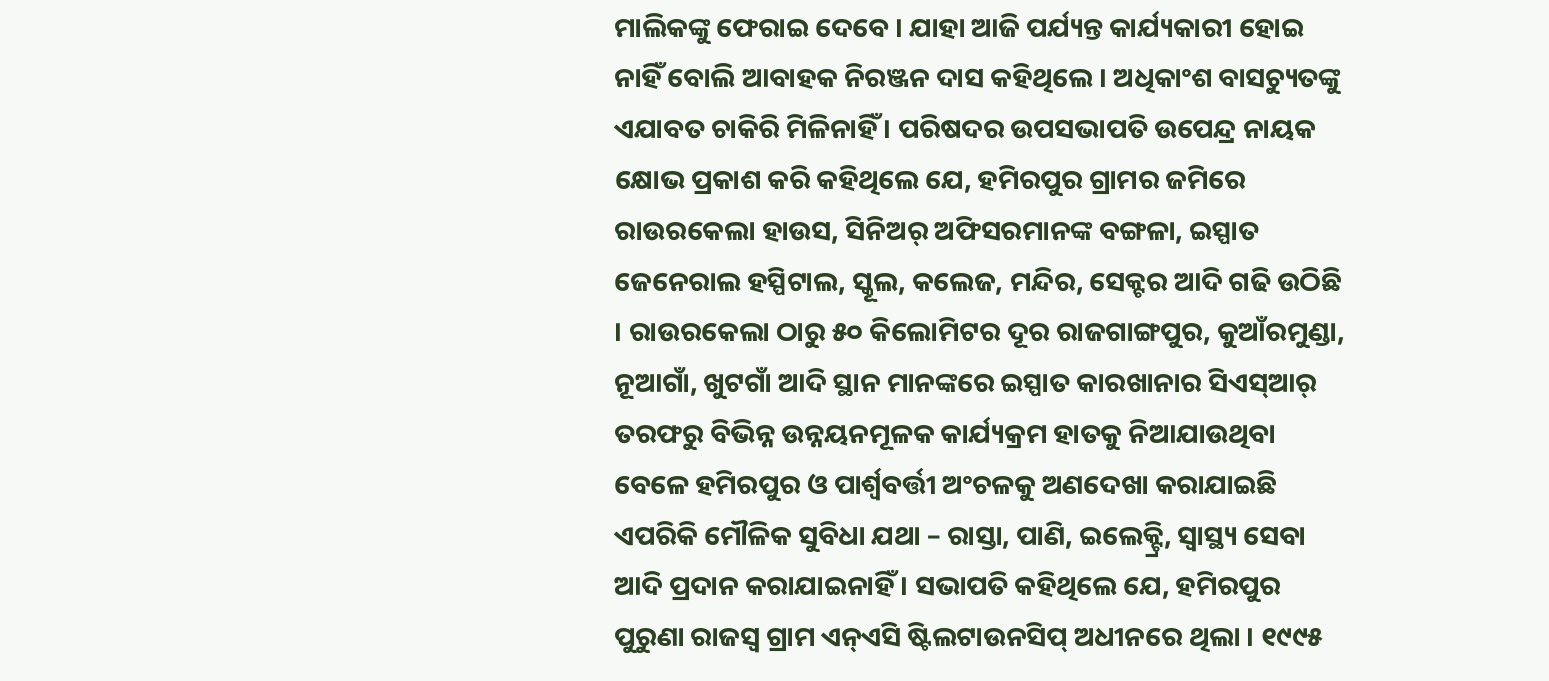ମାଲିକଙ୍କୁ ଫେରାଇ ଦେବେ । ଯାହା ଆଜି ପର୍ଯ୍ୟନ୍ତ କାର୍ଯ୍ୟକାରୀ ହୋଇ ନାହିଁ ବୋଲି ଆବାହକ ନିରଞ୍ଜନ ଦାସ କହିଥିଲେ । ଅଧିକାଂଶ ବାସଚ୍ୟୁତଙ୍କୁ ଏଯାବତ ଚାକିରି ମିଳିନାହିଁ । ପରିଷଦର ଉପସଭାପତି ଉପେନ୍ଦ୍ର ନାୟକ କ୍ଷୋଭ ପ୍ରକାଶ କରି କହିଥିଲେ ଯେ, ହମିରପୁର ଗ୍ରାମର ଜମିରେ ରାଉରକେଲା ହାଉସ, ସିନିଅର୍‌ ଅଫିସରମାନଙ୍କ ବଙ୍ଗଳା, ଇସ୍ପାତ ଜେନେରାଲ ହସ୍ପିଟାଲ, ସ୍କୂଲ, କଲେଜ, ମନ୍ଦିର, ସେକ୍ଟର ଆଦି ଗଢି ଉଠିଛି । ରାଉରକେଲା ଠାରୁ ୫୦ କିଲୋମିଟର ଦୂର ରାଜଗାଙ୍ଗପୁର, କୁଆଁରମୁଣ୍ଡା, ନୂଆଗାଁ, ଖୁଟଗାଁ ଆଦି ସ୍ଥାନ ମାନଙ୍କରେ ଇସ୍ପାତ କାରଖାନାର ସିଏସ୍‌ଆର୍‌ ତରଫରୁ ବିଭିନ୍ନ ଉନ୍ନୟନମୂଳକ କାର୍ଯ୍ୟକ୍ରମ ହାତକୁ ନିଆଯାଉଥିବା ବେଳେ ହମିରପୁର ଓ ପାର୍ଶ୍ୱବର୍ତ୍ତୀ ଅଂଚଳକୁ ଅଣଦେଖା କରାଯାଇଛି ଏପରିକି ମୌଳିକ ସୁବିଧା ଯଥା – ରାସ୍ତା, ପାଣି, ଇଲେକ୍ଟ୍ରି, ସ୍ୱାସ୍ଥ୍ୟ ସେବା ଆଦି ପ୍ରଦାନ କରାଯାଇନାହିଁ । ସଭାପତି କହିଥିଲେ ଯେ, ହମିରପୁର ପୁରୁଣା ରାଜସ୍ବ ଗ୍ରାମ ଏନ୍‌ଏସି ଷ୍ଟିଲଟାଉନସିପ୍‌ ଅଧୀନରେ ଥିଲା । ୧୯୯୫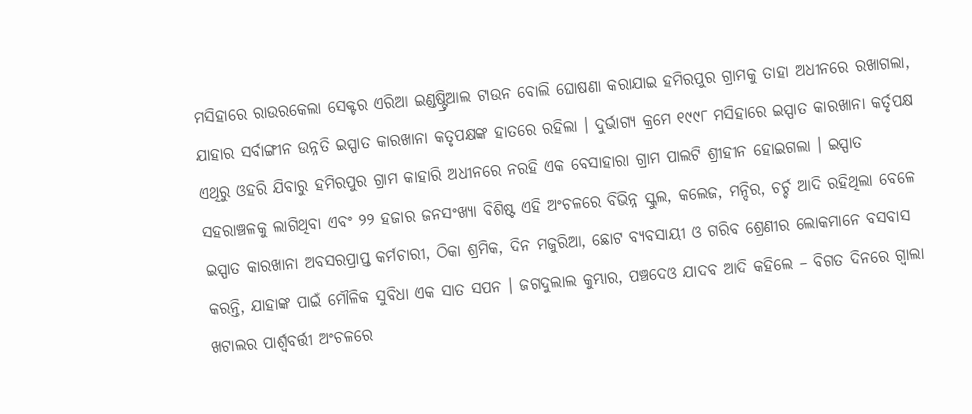ମସିହାରେ ରାଉରକେଲା ସେକ୍ଟର ଏରିଆ ଇଣ୍ଡଷ୍ଟ୍ରିଆଲ ଟାଉନ ବୋଲି ଘୋଷଣା କରାଯାଇ ହମିରପୁର ଗ୍ରାମକୁ ତାହା ଅଧୀନରେ ରଖାଗଲା, ଯାହାର ସର୍ବାଙ୍ଗୀନ ଉନ୍ନତି ଇସ୍ପାତ କାରଖାନା କତୃପକ୍ଷଙ୍କ ହାତରେ ରହିଲା । ଦୁର୍ଭାଗ୍ୟ କ୍ରମେ ୧୯୯୮ ମସିହାରେ ଇସ୍ପାତ କାରଖାନା କର୍ତୃପକ୍ଷ ଏଥିରୁ ଓହରି ଯିବାରୁ ହମିରପୁର ଗ୍ରାମ କାହାରି ଅଧୀନରେ ନରହି ଏକ ବେସାହାରା ଗ୍ରାମ ପାଲଟି ଶ୍ରୀହୀନ ହୋଇଗଲା । ଇସ୍ପାତ ସହରାଞ୍ଚଳକୁ ଲାଗିଥିବା ଏବଂ ୨୨ ହଜାର ଜନସଂଖ୍ୟା ବିଶିଷ୍ଟ ଏହି ଅଂଚଳରେ ବିଭିନ୍ନ ସ୍କୁଲ, କଲେଜ, ମନ୍ଦିର, ଚର୍ଚ୍ଚ ଆଦି ରହିଥିଲା ବେଳେ ଇସ୍ପାତ କାରଖାନା ଅବସରପ୍ରାପ୍ତ କର୍ମଚାରୀ, ଠିକା ଶ୍ରମିକ, ଦିନ ମଜୁରିଆ, ଛୋଟ ବ୍ୟବସାୟୀ ଓ ଗରିବ ଶ୍ରେଣୀର ଲୋକମାନେ ବସବାସ କରନ୍ତି, ଯାହାଙ୍କ ପାଇଁ ମୌଳିକ ସୁବିଧା ଏକ ସାତ ସପନ । ଜଗଦୁଲାଲ କୁମ୍ଭାର, ପଞ୍ଚଦେଓ ଯାଦବ ଆଦି କହିଲେ – ବିଗତ ଦିନରେ ଗ୍ୱାଲା ଖଟାଲର ପାର୍ଶ୍ୱବର୍ତ୍ତୀ ଅଂଚଳରେ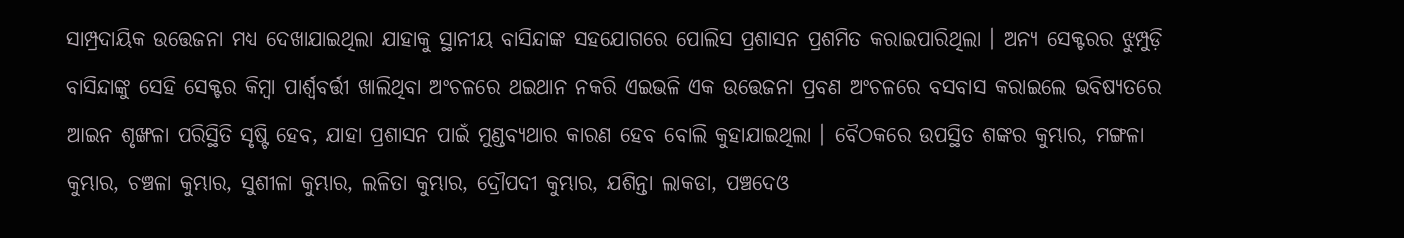ସାମ୍ପ୍ରଦାୟିକ ଉତ୍ତେଜନା ମଧ୍ୟ ଦେଖାଯାଇଥିଲା ଯାହାକୁ ସ୍ଥାନୀୟ ବାସିନ୍ଦାଙ୍କ ସହଯୋଗରେ ପୋଲିସ ପ୍ରଶାସନ ପ୍ରଶମିତ କରାଇପାରିଥିଲା । ଅନ୍ୟ ସେକ୍ଟରର ଝୁମ୍ପୁଡ଼ି ବାସିନ୍ଦାଙ୍କୁ ସେହି ସେକ୍ଟର କିମ୍ବା ପାର୍ଶ୍ୱବର୍ତ୍ତୀ ଖାଲିଥିବା ଅଂଚଳରେ ଥଇଥାନ ନକରି ଏଇଭଳି ଏକ ଉତ୍ତେଜନା ପ୍ରବଣ ଅଂଚଳରେ ବସବାସ କରାଇଲେ ଭବିଷ୍ୟତରେ ଆଇନ ଶୃଙ୍ଖଳା ପରିସ୍ଥିତି ସୃଷ୍ଟି ହେବ, ଯାହା ପ୍ରଶାସନ ପାଇଁ ମୁଣ୍ଡବ୍ୟଥାର କାରଣ ହେବ ବୋଲି କୁହାଯାଇଥିଲା । ବୈଠକରେ ଉପସ୍ଥିତ ଶଙ୍କର କୁମ୍ଭାର, ମଙ୍ଗଳା କୁମ୍ଭାର, ଚଞ୍ଚଳା କୁମ୍ଭାର, ସୁଶୀଳା କୁମ୍ଭାର, ଲଳିତା କୁମ୍ଭାର, ଦ୍ରୌପଦୀ କୁମ୍ଭାର, ଯଶିନ୍ତା ଲାକଡା, ପଞ୍ଚଦେଓ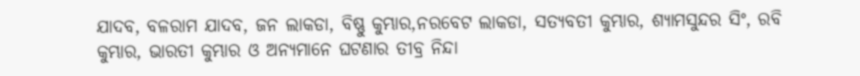ଯାଦବ, ବଳରାମ ଯାଦବ, ଜନ ଲାକଡା, ବିଷ୍ଣୁ କୁମ୍ଭାର,ନରବେଟ ଲାକଡା, ସତ୍ୟବତୀ କୁମ୍ଭାର, ଶ୍ୟାମସୁନ୍ଦର ସିଂ, ରବି କୁମ୍ଭାର, ଭାରତୀ କୁମ୍ଭାର ଓ ଅନ୍ୟମାନେ ଘଟଣାର ତୀବ୍ର ନିନ୍ଦା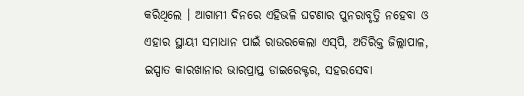କରିଥିଲେ । ଆଗାମୀ ଦିନରେ ଏହିଭଳି ଘଟଣାର ପୁନରାବୃତ୍ତି ନହେବା ଓ ଏହାର ସ୍ଥାୟୀ ସମାଧାନ ପାଇଁ ରାଉରକେଲା ଏସ୍‌ପି, ଅତିରିକ୍ତ ଜିଲ୍ଲାପାଳ, ଇସ୍ପାତ କାରଖାନାର ଭାରପ୍ରାପ୍ତ ଡାଇରେକ୍ଟର, ସହରସେବା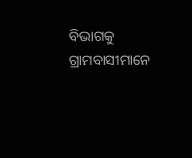ବିଭାଗକୁ ଗ୍ରାମବାସୀମାନେ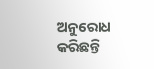ଅନୁରୋଧ କରିଛନ୍ତି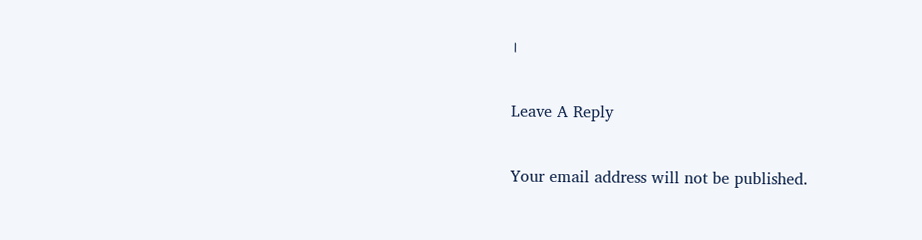।

Leave A Reply

Your email address will not be published.